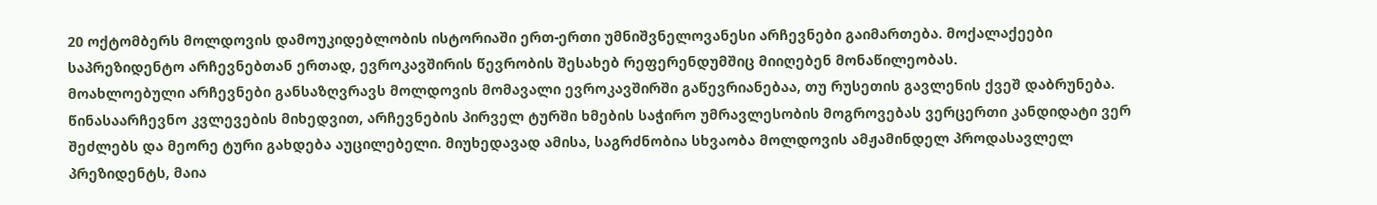20 ოქტომბერს მოლდოვის დამოუკიდებლობის ისტორიაში ერთ-ერთი უმნიშვნელოვანესი არჩევნები გაიმართება. მოქალაქეები საპრეზიდენტო არჩევნებთან ერთად, ევროკავშირის წევრობის შესახებ რეფერენდუმშიც მიიღებენ მონაწილეობას.
მოახლოებული არჩევნები განსაზღვრავს მოლდოვის მომავალი ევროკავშირში გაწევრიანებაა, თუ რუსეთის გავლენის ქვეშ დაბრუნება.
წინასაარჩევნო კვლევების მიხედვით, არჩევნების პირველ ტურში ხმების საჭირო უმრავლესობის მოგროვებას ვერცერთი კანდიდატი ვერ შეძლებს და მეორე ტური გახდება აუცილებელი. მიუხედავად ამისა, საგრძნობია სხვაობა მოლდოვის ამჟამინდელ პროდასავლელ პრეზიდენტს, მაია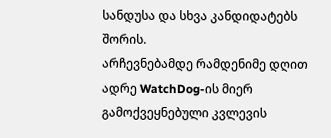სანდუსა და სხვა კანდიდატებს შორის.
არჩევნებამდე რამდენიმე დღით ადრე WatchDog-ის მიერ გამოქვეყნებული კვლევის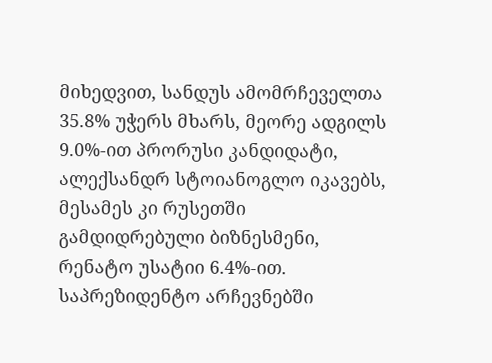მიხედვით, სანდუს ამომრჩეველთა 35.8% უჭერს მხარს, მეორე ადგილს 9.0%-ით პრორუსი კანდიდატი, ალექსანდრ სტოიანოგლო იკავებს, მესამეს კი რუსეთში გამდიდრებული ბიზნესმენი, რენატო უსატიი 6.4%-ით. საპრეზიდენტო არჩევნებში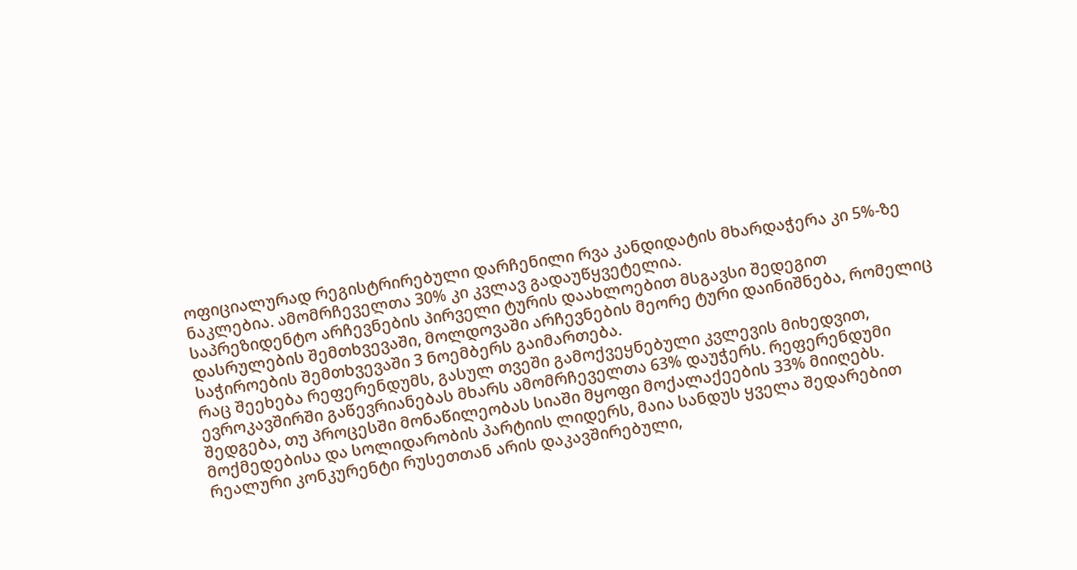ოფიციალურად რეგისტრირებული დარჩენილი რვა კანდიდატის მხარდაჭერა კი 5%-ზე ნაკლებია. ამომრჩეველთა 30% კი კვლავ გადაუწყვეტელია.
საპრეზიდენტო არჩევნების პირველი ტურის დაახლოებით მსგავსი შედეგით დასრულების შემთხვევაში, მოლდოვაში არჩევნების მეორე ტური დაინიშნება, რომელიც საჭიროების შემთხვევაში 3 ნოემბერს გაიმართება.
რაც შეეხება რეფერენდუმს, გასულ თვეში გამოქვეყნებული კვლევის მიხედვით, ევროკავშირში გაწევრიანებას მხარს ამომრჩეველთა 63% დაუჭერს. რეფერენდუმი შედგება, თუ პროცესში მონაწილეობას სიაში მყოფი მოქალაქეების 33% მიიღებს.
მოქმედებისა და სოლიდარობის პარტიის ლიდერს, მაია სანდუს ყველა შედარებით რეალური კონკურენტი რუსეთთან არის დაკავშირებული,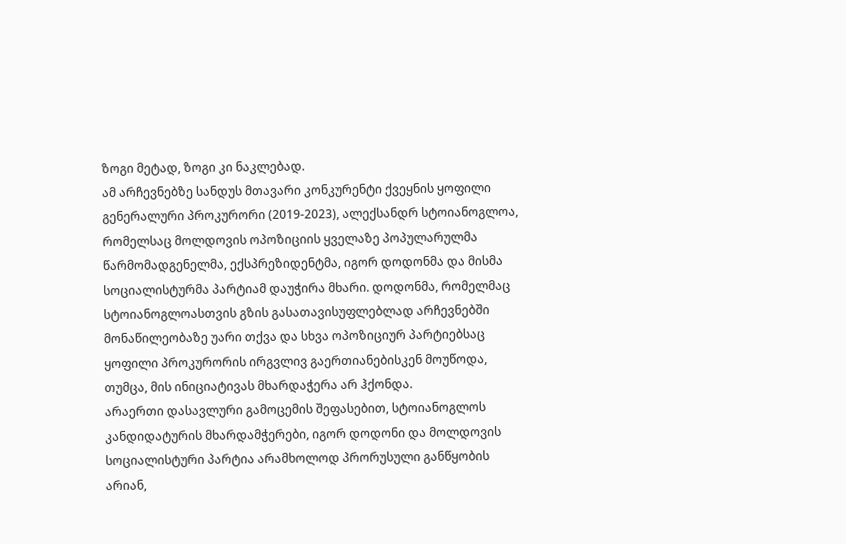ზოგი მეტად, ზოგი კი ნაკლებად.
ამ არჩევნებზე სანდუს მთავარი კონკურენტი ქვეყნის ყოფილი გენერალური პროკურორი (2019-2023), ალექსანდრ სტოიანოგლოა, რომელსაც მოლდოვის ოპოზიციის ყველაზე პოპულარულმა წარმომადგენელმა, ექსპრეზიდენტმა, იგორ დოდონმა და მისმა სოციალისტურმა პარტიამ დაუჭირა მხარი. დოდონმა, რომელმაც სტოიანოგლოასთვის გზის გასათავისუფლებლად არჩევნებში მონაწილეობაზე უარი თქვა და სხვა ოპოზიციურ პარტიებსაც ყოფილი პროკურორის ირგვლივ გაერთიანებისკენ მოუწოდა, თუმცა, მის ინიციატივას მხარდაჭერა არ ჰქონდა.
არაერთი დასავლური გამოცემის შეფასებით, სტოიანოგლოს კანდიდატურის მხარდამჭერები, იგორ დოდონი და მოლდოვის სოციალისტური პარტია არამხოლოდ პრორუსული განწყობის არიან,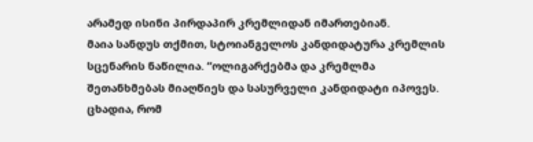არამედ ისინი პირდაპირ კრემლიდან იმართებიან.
მაია სანდუს თქმით, სტოიანგელოს კანდიდატურა კრემლის სცენარის ნაწილია. “ოლიგარქებმა და კრემლმა შეთანხმებას მიაღწიეს და სასურველი კანდიდატი იპოვეს. ცხადია, რომ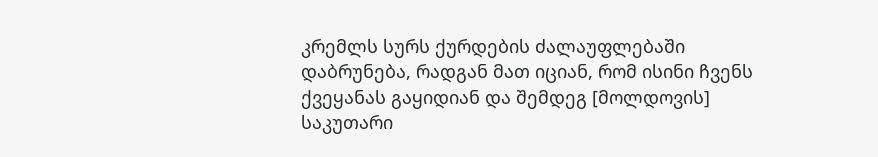კრემლს სურს ქურდების ძალაუფლებაში დაბრუნება, რადგან მათ იციან, რომ ისინი ჩვენს ქვეყანას გაყიდიან და შემდეგ [მოლდოვის] საკუთარი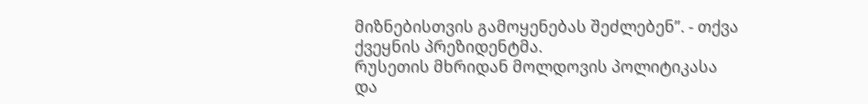მიზნებისთვის გამოყენებას შეძლებენ”. - თქვა ქვეყნის პრეზიდენტმა.
რუსეთის მხრიდან მოლდოვის პოლიტიკასა და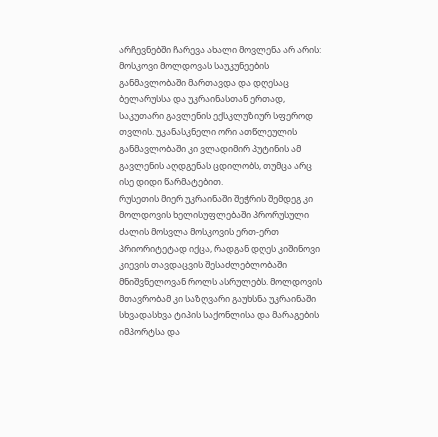არჩევნებში ჩარევა ახალი მოვლენა არ არის: მოსკოვი მოლდოვას საუკუნეების განმავლობაში მართავდა და დღესაც ბელარუსსა და უკრაინასთან ერთად, საკუთარი გავლენის ექსკლუზიურ სფეროდ თვლის. უკანასკნელი ორი ათწლეულის განმავლობაში კი ვლადიმირ პუტინის ამ გავლენის აღდგენას ცდილობს, თუმცა არც ისე დიდი წარმატებით.
რუსეთის მიერ უკრაინაში შეჭრის შემდეგ კი მოლდოვის ხელისუფლებაში პრორუსული ძალის მოსვლა მოსკოვის ერთ-ერთ პრიორიტეტად იქცა, რადგან დღეს კიშინოვი კიევის თავდაცვის შესაძლებლობაში მნიშვნელოვან როლს ასრულებს. მოლდოვის მთავრობამ კი საზღვარი გაუხსნა უკრაინაში სხვადასხვა ტიპის საქონლისა და მარაგების იმპორტსა და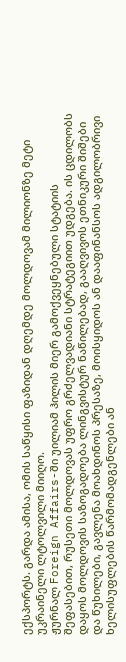ექსპორტს. გარდა ამისა, ომის საწყისი ფაზიდან დღემდე მოლდოვამ მილიონზე მეტი უკრაინელი ლტოლვილი მიიღო.
ჟურნალ Foreign Affairs-ში უილიამ ჰილის მიერ გამოქვეყნებული სტატიის შეფასებით, რუსეთი მოლდოვას უფრო გრძელვადიანი სტრატეგიით უდგება. ის ცდილობს დაყოს მოლდოვის საზოგადოება ლინგვისტურ ნაწილებად, გააღვივოს ეთნიკური შიშები და წუხილები, გავლენა მოახდინოს პრესაზე, მოისყიდოს ან დააფინანსოს ადგილობრივი ხელისუფლების წარმომადგენლები ან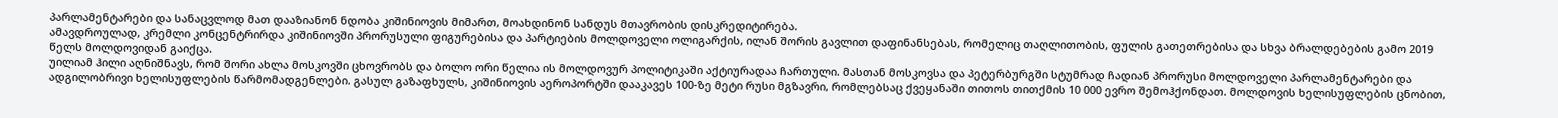პარლამენტარები და სანაცვლოდ მათ დააზიანონ ნდობა კიშინიოვის მიმართ, მოახდინონ სანდუს მთავრობის დისკრედიტირება.
ამავდროულად, კრემლი კონცენტრირდა კიშინიოვში პრორუსული ფიგურებისა და პარტიების მოლდოველი ოლიგარქის, ილან შორის გავლით დაფინანსებას, რომელიც თაღლითობის, ფულის გათეთრებისა და სხვა ბრალდებების გამო 2019 წელს მოლდოვიდან გაიქცა.
უილიამ ჰილი აღნიშნავს, რომ შორი ახლა მოსკოვში ცხოვრობს და ბოლო ორი წელია ის მოლდოვურ პოლიტიკაში აქტიურადაა ჩართული. მასთან მოსკოვსა და პეტერბურგში სტუმრად ჩადიან პრორუსი მოლდოველი პარლამენტარები და ადგილობრივი ხელისუფლების წარმომადგენლები. გასულ გაზაფხულს, კიშინიოვის აეროპორტში დააკავეს 100-ზე მეტი რუსი მგზავრი, რომლებსაც ქვეყანაში თითოს თითქმის 10 000 ევრო შემოჰქონდათ. მოლდოვის ხელისუფლების ცნობით,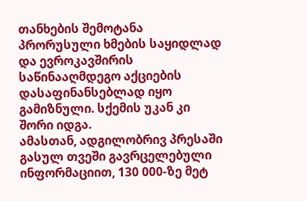თანხების შემოტანა პრორუსული ხმების საყიდლად და ევროკავშირის საწინააღმდეგო აქციების დასაფინანსებლად იყო გამიზნული. სქემის უკან კი შორი იდგა.
ამასთან, ადგილობრივ პრესაში გასულ თვეში გავრცელებული ინფორმაციით, 130 000-ზე მეტ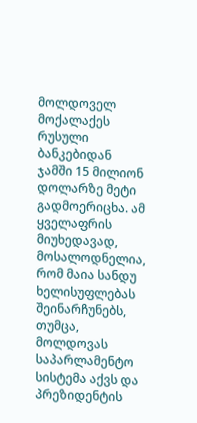მოლდოველ მოქალაქეს რუსული ბანკებიდან ჯამში 15 მილიონ დოლარზე მეტი გადმოერიცხა. ამ ყველაფრის მიუხედავად, მოსალოდნელია, რომ მაია სანდუ ხელისუფლებას შეინარჩუნებს, თუმცა, მოლდოვას საპარლამენტო სისტემა აქვს და პრეზიდენტის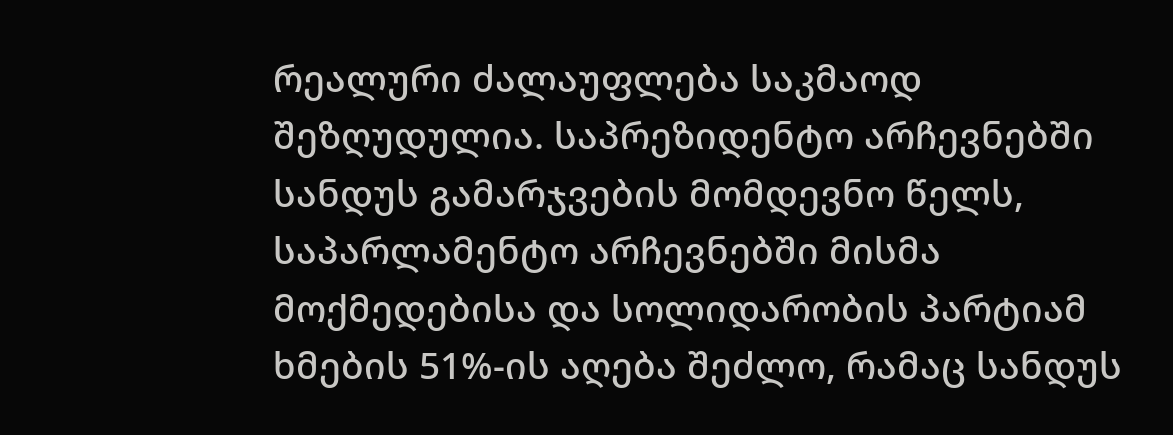რეალური ძალაუფლება საკმაოდ შეზღუდულია. საპრეზიდენტო არჩევნებში სანდუს გამარჯვების მომდევნო წელს, საპარლამენტო არჩევნებში მისმა მოქმედებისა და სოლიდარობის პარტიამ ხმების 51%-ის აღება შეძლო, რამაც სანდუს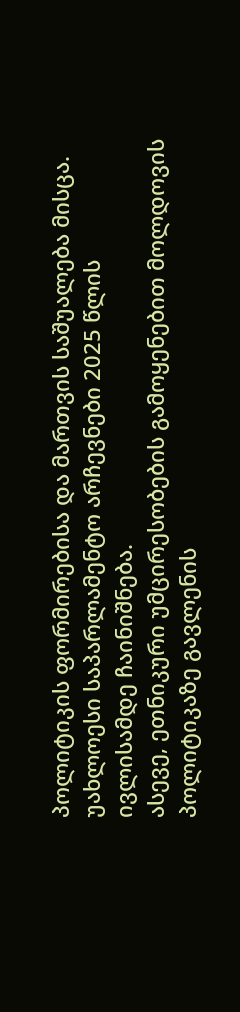პოლიტიკის ფორმირებისა და მართვის საშუალება მისცა. უახლოესი საპარლამენტო არჩევნები 2025 წლის ივლისამდე ჩაინიშნება.
ასევე, ეთნიკური უმცირესობების გამოყენებით მოლდოვის პოლიტიკაზე გავლენის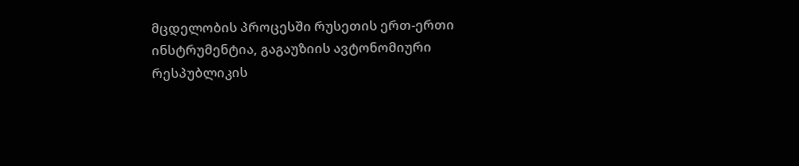მცდელობის პროცესში რუსეთის ერთ-ერთი ინსტრუმენტია, გაგაუზიის ავტონომიური რესპუბლიკის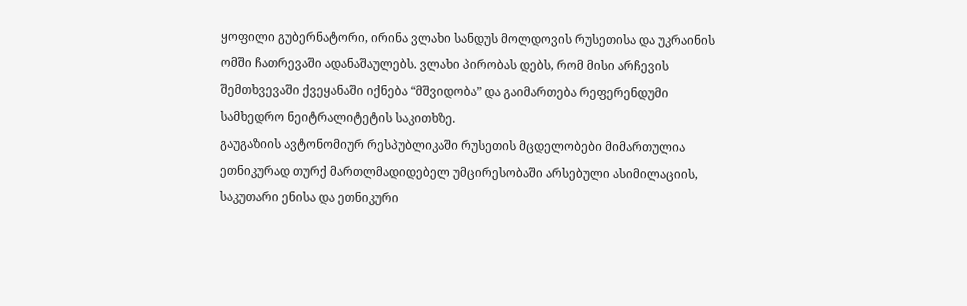ყოფილი გუბერნატორი, ირინა ვლახი სანდუს მოლდოვის რუსეთისა და უკრაინის ომში ჩათრევაში ადანაშაულებს. ვლახი პირობას დებს, რომ მისი არჩევის შემთხვევაში ქვეყანაში იქნება “მშვიდობა” და გაიმართება რეფერენდუმი სამხედრო ნეიტრალიტეტის საკითხზე.
გაუგაზიის ავტონომიურ რესპუბლიკაში რუსეთის მცდელობები მიმართულია ეთნიკურად თურქ მართლმადიდებელ უმცირესობაში არსებული ასიმილაციის, საკუთარი ენისა და ეთნიკური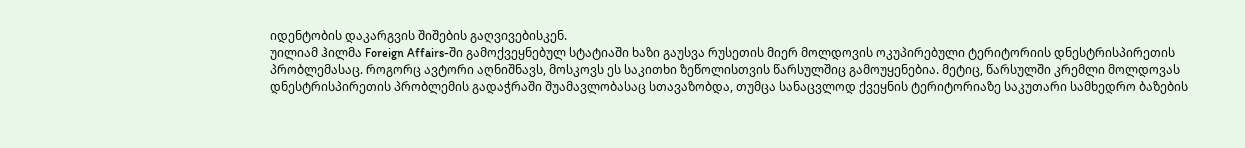იდენტობის დაკარგვის შიშების გაღვივებისკენ.
უილიამ ჰილმა Foreign Affairs-ში გამოქვეყნებულ სტატიაში ხაზი გაუსვა რუსეთის მიერ მოლდოვის ოკუპირებული ტერიტორიის დნესტრისპირეთის პრობლემასაც. როგორც ავტორი აღნიშნავს, მოსკოვს ეს საკითხი ზეწოლისთვის წარსულშიც გამოუყენებია. მეტიც, წარსულში კრემლი მოლდოვას დნესტრისპირეთის პრობლემის გადაჭრაში შუამავლობასაც სთავაზობდა, თუმცა სანაცვლოდ ქვეყნის ტერიტორიაზე საკუთარი სამხედრო ბაზების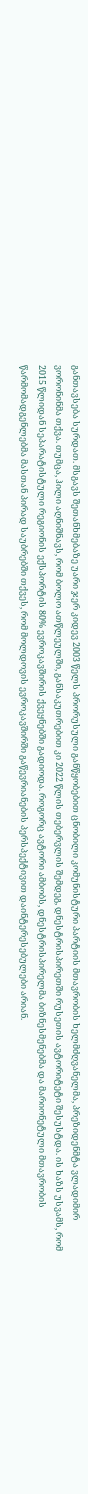განთავსება სურდათ. მსგავს შეთანხმებაზე უარი ჯერ კიდევ 2003 წელს პრორუსული განწყობებით ცნობილი კომუნისტური პარტიის მთავრობის ხელმძღვანელმა, პრეზიდენმტა ვლადიმირ ვორონინმა თქვა. თუმცა, ჰილი აღნიშნავს, რომ ბოლო ათწლეულში, განსაკუთრებით კი 2022 წლის თებერვლის შემდეგ, დნესტრისპირეთში რუსეთის ავტორიტეტი შესუსტდა. ის ხაზს უსვამს, რომ 2015 წლიდან სეპარატისტული რეგიონის ექსპორტის 80% ევროკავშირის ქვეყნებში გადიოდა. როგორც ავტორი ამბობს, დნესტრისპირელმა ბიზნესმენებმა და მარიონეტული მთავრობის წარმომადგენლებმა მასთან პირად საუბრებში თქვეს, რომ მოლდოვის ევროკავშირში გაწევრიანების პერსპექტივით დაინტერესებულები არიან.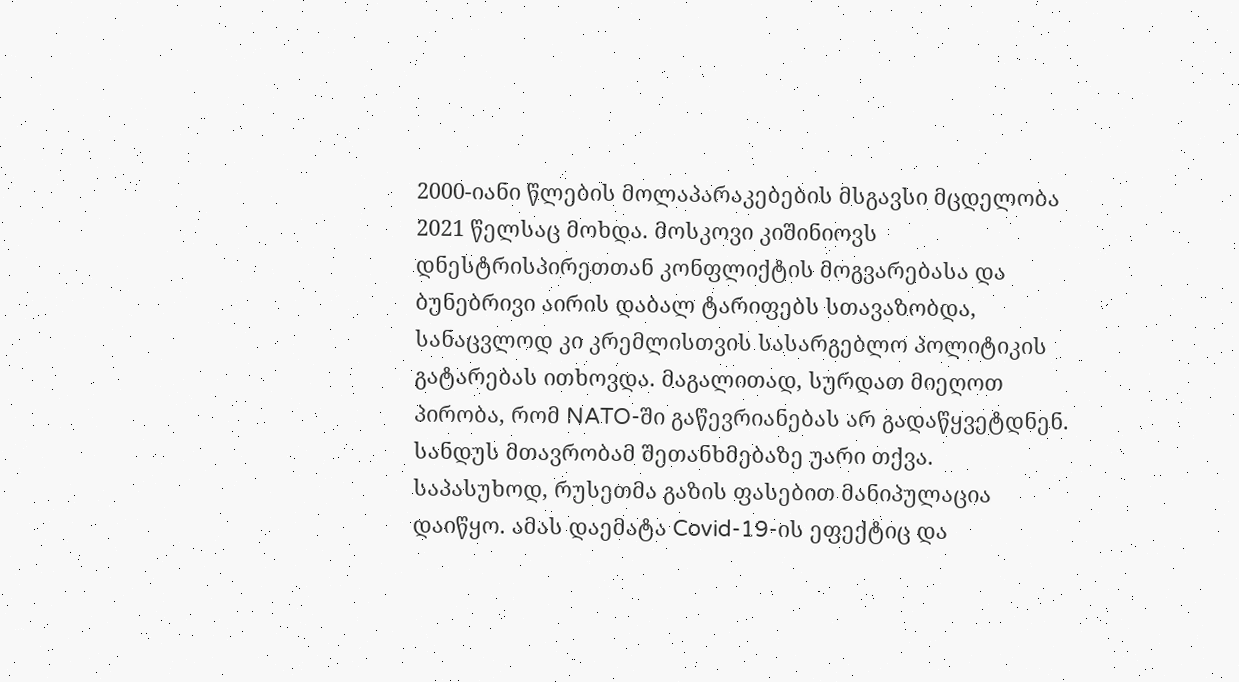2000-იანი წლების მოლაპარაკებების მსგავსი მცდელობა 2021 წელსაც მოხდა. მოსკოვი კიშინიოვს დნესტრისპირეთთან კონფლიქტის მოგვარებასა და ბუნებრივი აირის დაბალ ტარიფებს სთავაზობდა, სანაცვლოდ კი კრემლისთვის სასარგებლო პოლიტიკის გატარებას ითხოვდა. მაგალითად, სურდათ მიეღოთ პირობა, რომ NATO-ში გაწევრიანებას არ გადაწყვეტდნენ. სანდუს მთავრობამ შეთანხმებაზე უარი თქვა. საპასუხოდ, რუსეთმა გაზის ფასებით მანიპულაცია დაიწყო. ამას დაემატა Covid-19-ის ეფექტიც და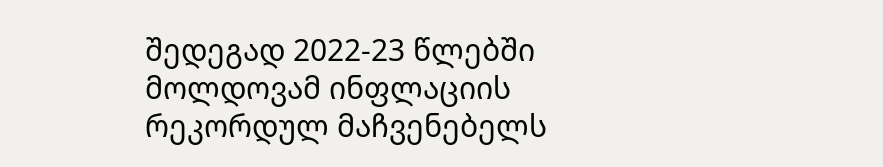შედეგად 2022-23 წლებში მოლდოვამ ინფლაციის რეკორდულ მაჩვენებელს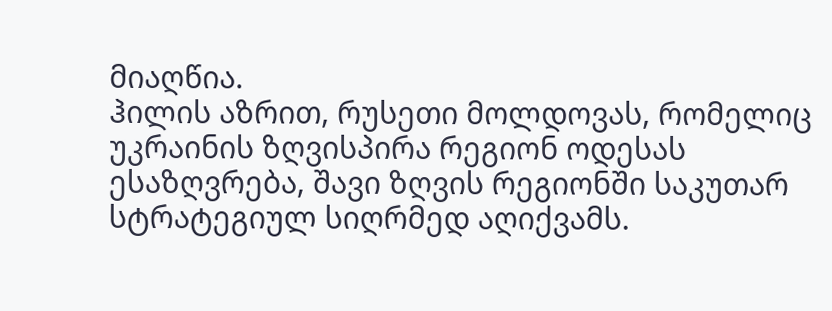მიაღწია.
ჰილის აზრით, რუსეთი მოლდოვას, რომელიც უკრაინის ზღვისპირა რეგიონ ოდესას ესაზღვრება, შავი ზღვის რეგიონში საკუთარ სტრატეგიულ სიღრმედ აღიქვამს.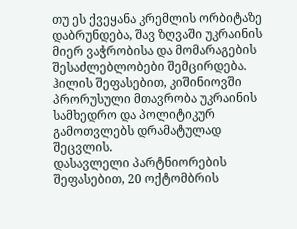თუ ეს ქვეყანა კრემლის ორბიტაზე დაბრუნდება, შავ ზღვაში უკრაინის მიერ ვაჭრობისა და მომარაგების შესაძლებლობები შემცირდება. ჰილის შეფასებით, კიშინიოვში პრორუსული მთავრობა უკრაინის სამხედრო და პოლიტიკურ გამოთვლებს დრამატულად შეცვლის.
დასავლელი პარტნიორების შეფასებით, 20 ოქტომბრის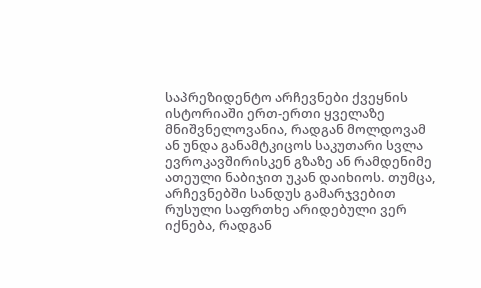საპრეზიდენტო არჩევნები ქვეყნის ისტორიაში ერთ-ერთი ყველაზე მნიშვნელოვანია, რადგან მოლდოვამ ან უნდა განამტკიცოს საკუთარი სვლა ევროკავშირისკენ გზაზე ან რამდენიმე ათეული ნაბიჯით უკან დაიხიოს. თუმცა, არჩევნებში სანდუს გამარჯვებით რუსული საფრთხე არიდებული ვერ იქნება, რადგან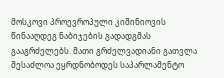მოსკოვი პროევროპული კიშინიოვის წინააღდეგ ნაბიჯების გადადგმას გააგრძელებს. მათი გრძელვადიანი გათვლა შესაძლოა ეყრდნობოდეს საპარლამენტო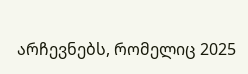არჩევნებს, რომელიც 2025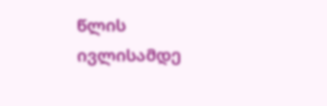წლის ივლისამდე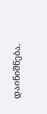დაინიშნება.